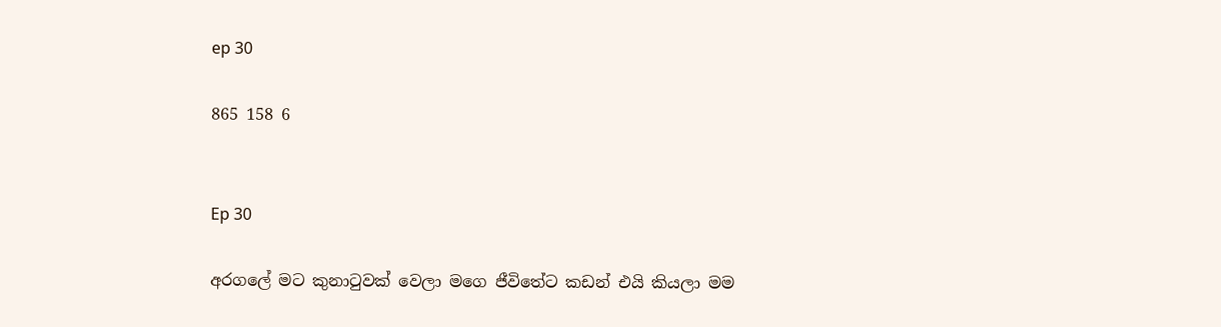ep 30

865 158 6


Ep 30

අරගලේ මට කුනාටුවක් වෙලා මගෙ ජීවිතේට කඩන් එයි කියලා මම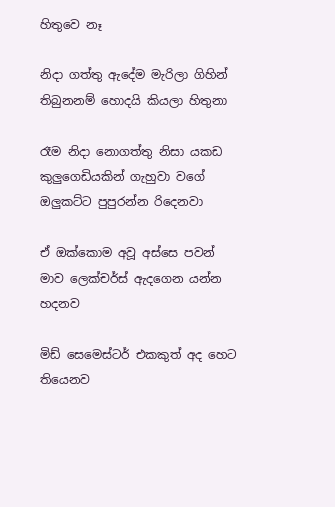හිතුවෙ නෑ

නිදා ගත්තු ඇදේම මැරිලා ගිහින් තිබුනනම් හොදයි කියලා හිතුනා

රෑම නිදා නොගත්තු නිසා යකඩ කුලුගෙඩියකින් ගැහුවා වගේ ඔලුකට්ට පුපුරන්න රිදෙනවා

ඒ ඔක්කොම අවූ අස්සෙ පවන් මාව ලෙක්චර්ස් ඇදගෙන යන්න හදනව

මිඩ් සෙමෙස්ටර් එකකුත් අද හෙට තියෙනව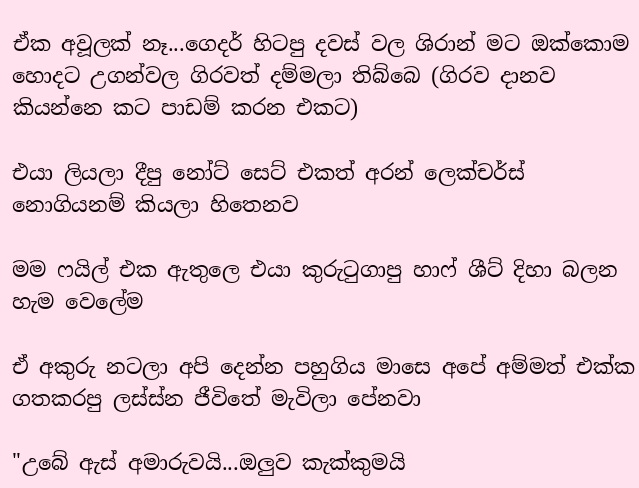ඒක අවූලක් නෑ...ගෙදර් හිටපු දවස් වල ශිරාන් මට ඔක්කොම හොදට උගන්වල ගිරවත් දම්මලා තිබ්බෙ (ගිරව දානව කියන්නෙ කට පාඩම් කරන එකට)

එයා ලියලා දීපු නෝට් සෙට් එකත් අරන් ලෙක්චර්ස් නොගියනම් කියලා හිතෙනව

මම ෆයිල් එක ඇතුලෙ එයා කුරුටුගාපු හාෆ් ශීට් දිහා බලන හැම වෙලේම

ඒ අකුරු නටලා අපි දෙන්න පහුගිය මාසෙ අපේ අම්මත් එක්ක ගතකරපු ලස්ස්න ජීවිතේ මැවිලා පේනවා

"උබේ ඇස් අමාරුවයි...ඔලුව කැක්කුමයි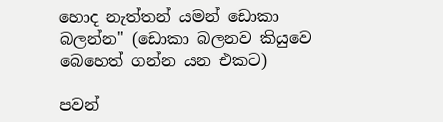හොද නැත්තන් යමන් ඩොකා බලන්න" (ඩොකා බලනව කියුවෙ බෙහෙත් ගන්න යන එකට)

පවන්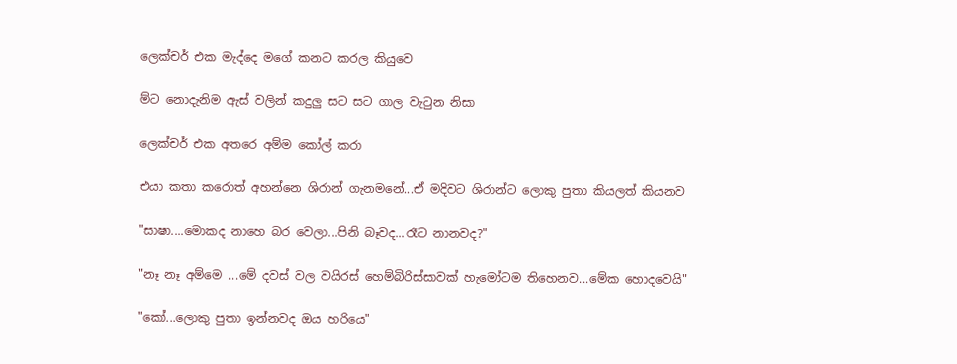ලෙක්චර් එක මැද්දෙ මගේ කනට කරල කියුවෙ

ම්ට නොදැනිම ඇස් වලින් කදුලු සට සට ගාල වැටුන නිසා

ලෙක්චර් එක අතරෙ අම්ම කෝල් කරා

එයා කතා කරොත් අහන්නෙ ශිරාන් ගැනමනේ...ඒ මදිවට ශිරාන්ට ලොකු පුතා කියලත් කියනව

"සාෂා....මොකද නාහෙ බර වෙලා...පිනි බෑවද...රෑට නානවද?"

"නෑ නෑ අම්මෙ ...මේ දවස් වල වයිරස් හෙම්බිරිස්සාවක් හැමෝටම තිහෙනව...මේක හොදවෙයි"

"කෝ...ලොකු පුතා ඉන්නවද ඔය හරියෙ"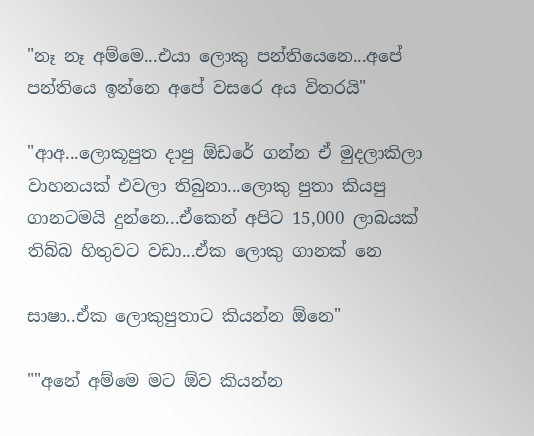"නෑ නෑ අම්මෙ...එයා ලොකු පන්තියෙනෙ...අපේ පන්තියෙ ඉන්නෙ අපේ වසරෙ අය විතරයි"

"ආඅ...ලොකූපුත දාපු ඕඩරේ ගන්න ඒ මුදලාකිලා වාහනයක් එවලා තිබුනා...ලොකු පුතා කියපු ගානටමයි දුන්නෙ...ඒකෙන් අපිට 15,000 ලාබයක් තිබ්බ හිතුවට වඩා...ඒක ලොකු ගානක් නෙ

සාෂා..ඒක ලොකුපුතාට කියන්න ඕනෙ"

""අනේ අම්මෙ මට ඕව කියන්න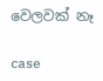වෙලවක් නෑ

case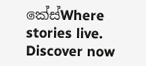කේස්Where stories live. Discover now